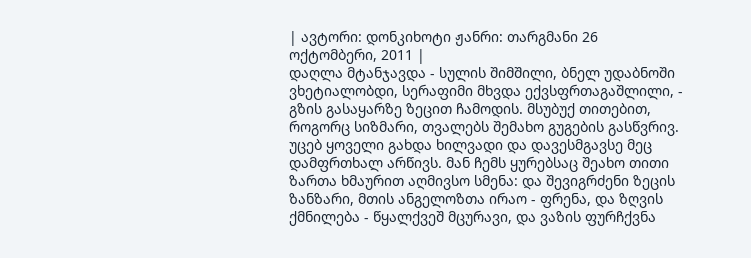| ავტორი: დონკიხოტი ჟანრი: თარგმანი 26 ოქტომბერი, 2011 |
დაღლა მტანჯავდა - სულის შიმშილი, ბნელ უდაბნოში ვხეტიალობდი, სერაფიმი მხვდა ექვსფრთაგაშლილი, - გზის გასაყარზე ზეცით ჩამოდის. მსუბუქ თითებით, როგორც სიზმარი, თვალებს შემახო გუგების გასწვრივ. უცებ ყოველი გახდა ხილვადი და დავესმგავსე მეც დამფრთხალ არწივს. მან ჩემს ყურებსაც შეახო თითი ზართა ხმაურით აღმივსო სმენა: და შევიგრძენი ზეცის ზანზარი, მთის ანგელოზთა ირაო - ფრენა, და ზღვის ქმნილება - წყალქვეშ მცურავი, და ვაზის ფურჩქვნა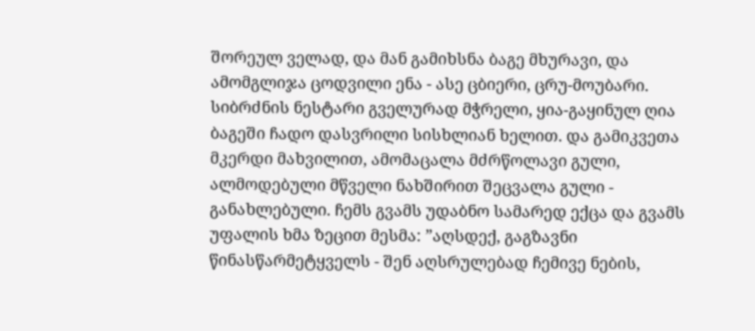შორეულ ველად, და მან გამიხსნა ბაგე მხურავი, და ამომგლიჯა ცოდვილი ენა - ასე ცბიერი, ცრუ-მოუბარი. სიბრძნის ნესტარი გველურად მჭრელი, ყია-გაყინულ ღია ბაგეში ჩადო დასვრილი სისხლიან ხელით. და გამიკვეთა მკერდი მახვილით, ამომაცალა მძრწოლავი გული, ალმოდებული მწველი ნახშირით შეცვალა გული - განახლებული. ჩემს გვამს უდაბნო სამარედ ექცა და გვამს უფალის ხმა ზეცით მესმა: ”აღსდექ, გაგზავნი წინასწარმეტყველს - შენ აღსრულებად ჩემივე ნების,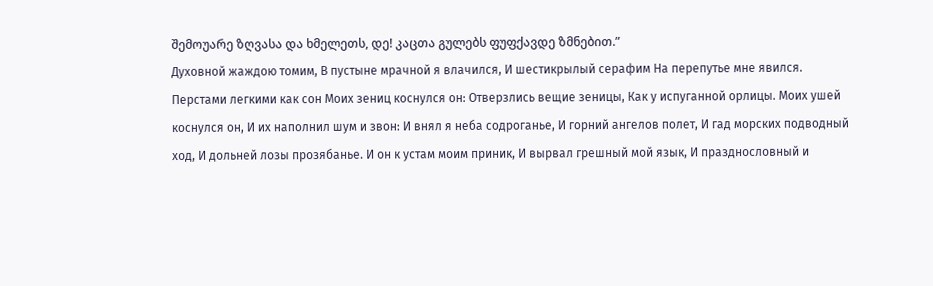შემოუარე ზღვასა და ხმელეთს, დე! კაცთა გულებს ფუფქავდე ზმნებით.”
Духовной жаждою томим, В пустыне мрачной я влачился, И шестикрылый серафим На перепутье мне явился. Перстами легкими как сон Моих зениц коснулся он: Отверзлись вещие зеницы, Как у испуганной орлицы. Моих ушей коснулся он, И их наполнил шум и звон: И внял я неба содроганье, И горний ангелов полет, И гад морских подводный ход, И дольней лозы прозябанье. И он к устам моим приник, И вырвал грешный мой язык, И празднословный и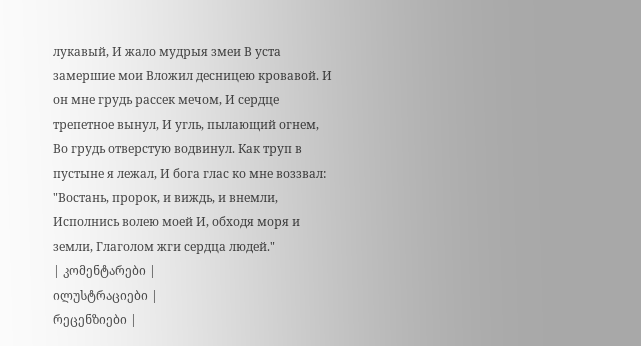лукавый, И жало мудрыя змеи В уста замершие мои Вложил десницею кровавой. И он мне грудь рассек мечом, И сердце трепетное вынул, И угль, пылающий огнем, Во грудь отверстую водвинул. Как труп в пустыне я лежал, И бога глас ко мне воззвал: "Востань, пророк, и виждь, и внемли, Исполнись волею моей И, обходя моря и земли, Глаголом жги сердца людей."
| კომენტარები |
ილუსტრაციები |
რეცენზიები |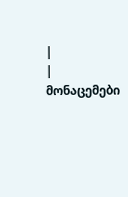|
| მონაცემები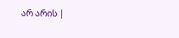არ არის |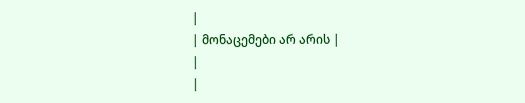|
| მონაცემები არ არის |
|
|